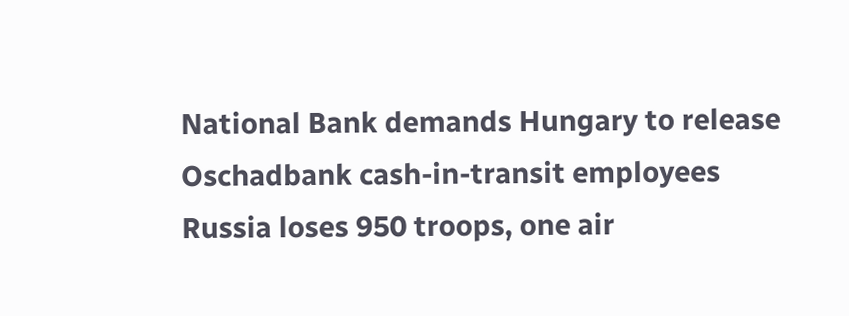National Bank demands Hungary to release Oschadbank cash-in-transit employees
Russia loses 950 troops, one air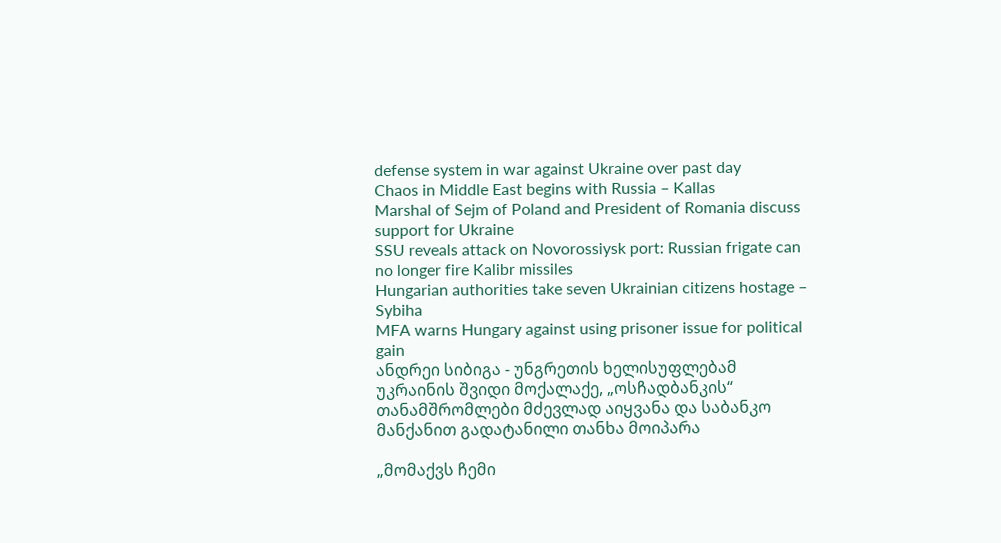defense system in war against Ukraine over past day
Chaos in Middle East begins with Russia – Kallas
Marshal of Sejm of Poland and President of Romania discuss support for Ukraine
SSU reveals attack on Novorossiysk port: Russian frigate can no longer fire Kalibr missiles
Hungarian authorities take seven Ukrainian citizens hostage – Sybiha
MFA warns Hungary against using prisoner issue for political gain
ანდრეი სიბიგა - უნგრეთის ხელისუფლებამ უკრაინის შვიდი მოქალაქე, „ოსჩადბანკის“ თანამშრომლები მძევლად აიყვანა და საბანკო მანქანით გადატანილი თანხა მოიპარა

„მომაქვს ჩემი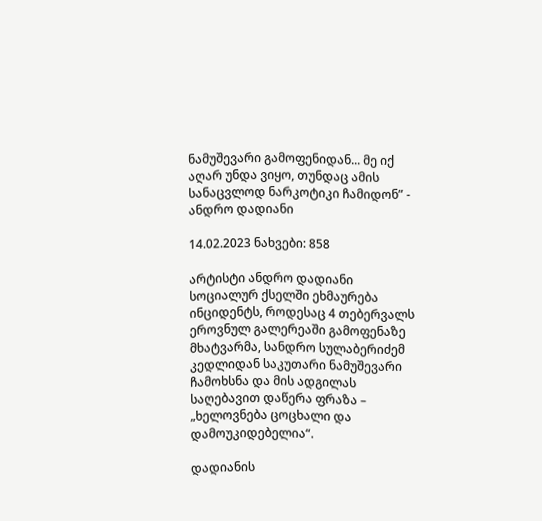ნამუშევარი გამოფენიდან... მე იქ აღარ უნდა ვიყო, თუნდაც ამის სანაცვლოდ ნარკოტიკი ჩამიდონ” - ანდრო დადიანი

14.02.2023 ნახვები: 858

არტისტი ანდრო დადიანი სოციალურ ქსელში ეხმაურება ინციდენტს, როდესაც 4 თებერვალს ეროვნულ გალერეაში გამოფენაზე მხატვარმა, სანდრო სულაბერიძემ კედლიდან საკუთარი ნამუშევარი ჩამოხსნა და მის ადგილას საღებავით დაწერა ფრაზა – „ხელოვნება ცოცხალი და დამოუკიდებელია“.

დადიანის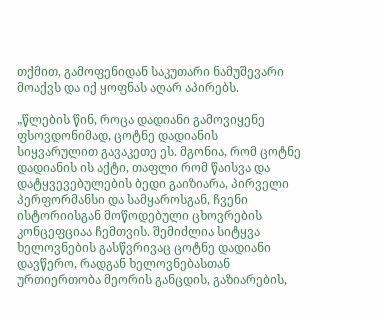თქმით, გამოფენიდან საკუთარი ნამუშევარი მოაქვს და იქ ყოფნას აღარ აპირებს.

„წლების წინ, როცა დადიანი გამოვიყენე ფსოვდონიმად, ცოტნე დადიანის სიყვარულით გავაკეთე ეს. მგონია, რომ ცოტნე დადიანის ის აქტი, თაფლი რომ წაისვა და დატყვევებულების ბედი გაიზიარა, პირველი პერფორმანსი და სამყაროსგან, ჩვენი ისტორიისგან მოწოდებული ცხოვრების კონცეფციაა ჩემთვის. შემიძლია სიტყვა ხელოვნების გასწვრივაც ცოტნე დადიანი დავწერო, რადგან ხელოვნებასთან ურთიერთობა მეორის განცდის, გაზიარების,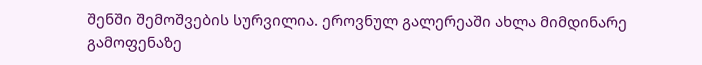შენში შემოშვების სურვილია. ეროვნულ გალერეაში ახლა მიმდინარე გამოფენაზე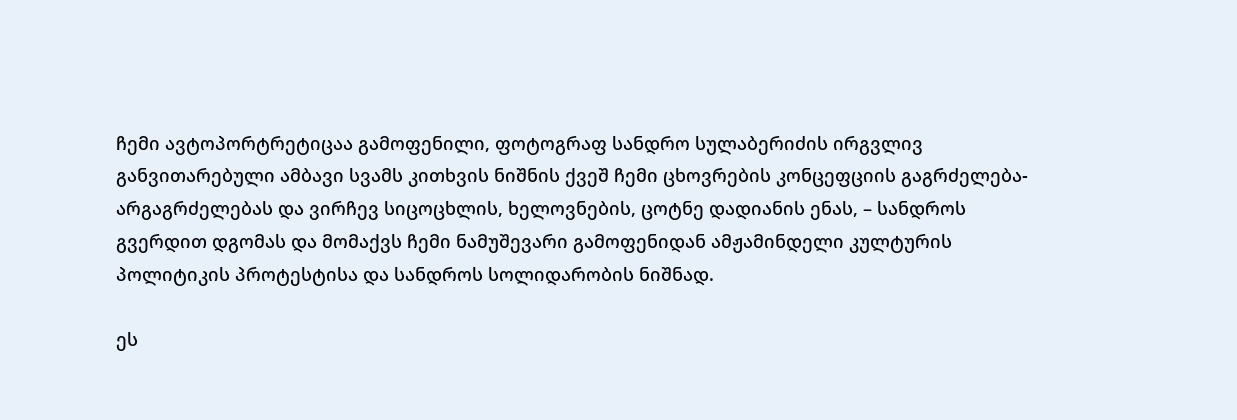ჩემი ავტოპორტრეტიცაა გამოფენილი, ფოტოგრაფ სანდრო სულაბერიძის ირგვლივ განვითარებული ამბავი სვამს კითხვის ნიშნის ქვეშ ჩემი ცხოვრების კონცეფციის გაგრძელება-არგაგრძელებას და ვირჩევ სიცოცხლის, ხელოვნების, ცოტნე დადიანის ენას, – სანდროს გვერდით დგომას და მომაქვს ჩემი ნამუშევარი გამოფენიდან ამჟამინდელი კულტურის პოლიტიკის პროტესტისა და სანდროს სოლიდარობის ნიშნად.

ეს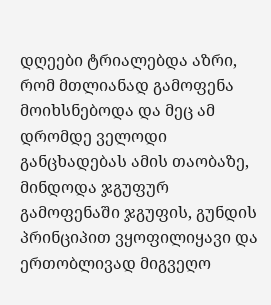დღეები ტრიალებდა აზრი, რომ მთლიანად გამოფენა მოიხსნებოდა და მეც ამ დრომდე ველოდი განცხადებას ამის თაობაზე, მინდოდა ჯგუფურ გამოფენაში ჯგუფის, გუნდის პრინციპით ვყოფილიყავი და ერთობლივად მიგვეღო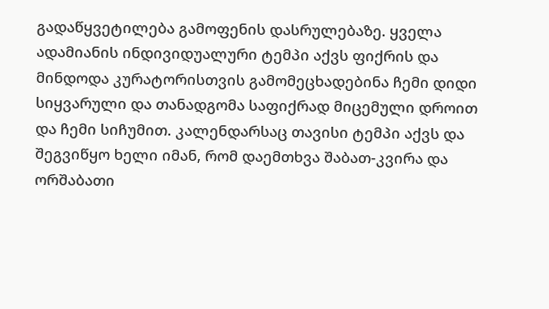გადაწყვეტილება გამოფენის დასრულებაზე. ყველა ადამიანის ინდივიდუალური ტემპი აქვს ფიქრის და მინდოდა კურატორისთვის გამომეცხადებინა ჩემი დიდი სიყვარული და თანადგომა საფიქრად მიცემული დროით და ჩემი სიჩუმით. კალენდარსაც თავისი ტემპი აქვს და შეგვიწყო ხელი იმან, რომ დაემთხვა შაბათ-კვირა და ორშაბათი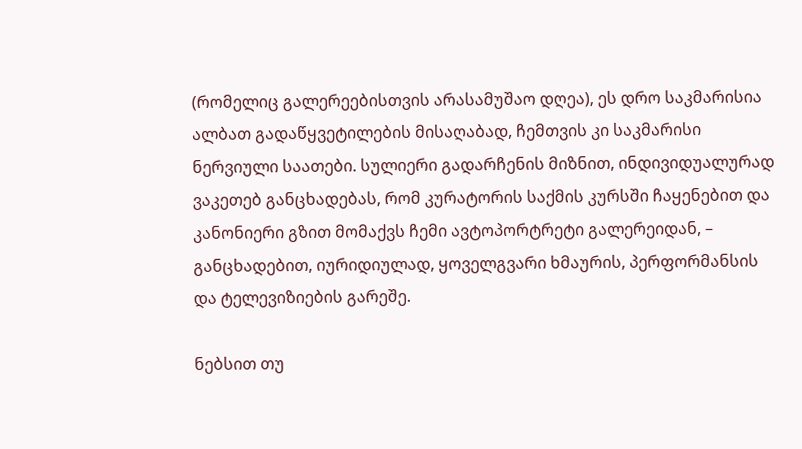(რომელიც გალერეებისთვის არასამუშაო დღეა), ეს დრო საკმარისია ალბათ გადაწყვეტილების მისაღაბად, ჩემთვის კი საკმარისი ნერვიული საათები. სულიერი გადარჩენის მიზნით, ინდივიდუალურად ვაკეთებ განცხადებას, რომ კურატორის საქმის კურსში ჩაყენებით და კანონიერი გზით მომაქვს ჩემი ავტოპორტრეტი გალერეიდან, – განცხადებით, იურიდიულად, ყოველგვარი ხმაურის, პერფორმანსის და ტელევიზიების გარეშე.

ნებსით თუ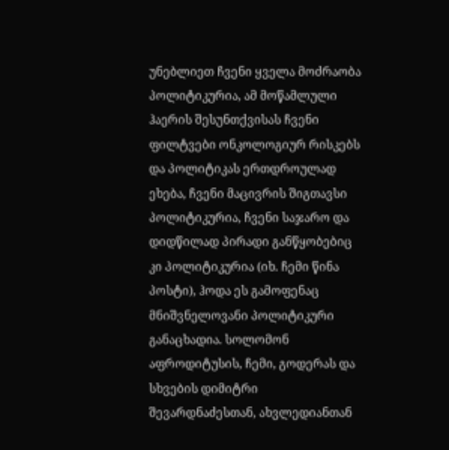უნებლიეთ ჩვენი ყველა მოძრაობა პოლიტიკურია, ამ მოწამლული ჰაერის შესუნთქვისას ჩვენი ფილტვები ონკოლოგიურ რისკებს და პოლიტიკას ერთდროულად ეხება, ჩვენი მაცივრის შიგთავსი პოლიტიკურია, ჩვენი საჯარო და დიდწილად პირადი განწყობებიც კი პოლიტიკურია (იხ. ჩემი წინა პოსტი), ჰოდა ეს გამოფენაც მნიშვნელოვანი პოლიტიკური განაცხადია. სოლომონ აფროდიტუსის, ჩემი, გოდერას და სხვების დიმიტრი შევარდნაძესთან, ახვლედიანთან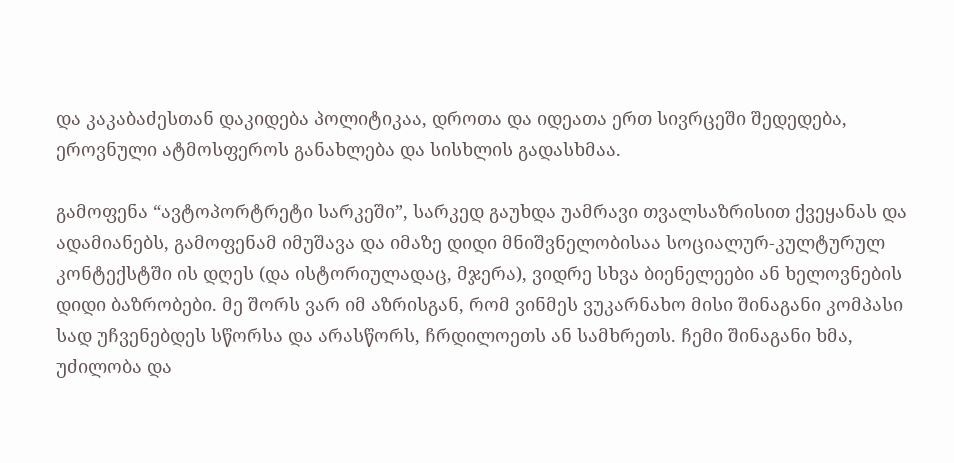და კაკაბაძესთან დაკიდება პოლიტიკაა, დროთა და იდეათა ერთ სივრცეში შედედება, ეროვნული ატმოსფეროს განახლება და სისხლის გადასხმაა.

გამოფენა “ავტოპორტრეტი სარკეში”, სარკედ გაუხდა უამრავი თვალსაზრისით ქვეყანას და ადამიანებს, გამოფენამ იმუშავა და იმაზე დიდი მნიშვნელობისაა სოციალურ-კულტურულ კონტექსტში ის დღეს (და ისტორიულადაც, მჯერა), ვიდრე სხვა ბიენელეები ან ხელოვნების დიდი ბაზრობები. მე შორს ვარ იმ აზრისგან, რომ ვინმეს ვუკარნახო მისი შინაგანი კომპასი სად უჩვენებდეს სწორსა და არასწორს, ჩრდილოეთს ან სამხრეთს. ჩემი შინაგანი ხმა, უძილობა და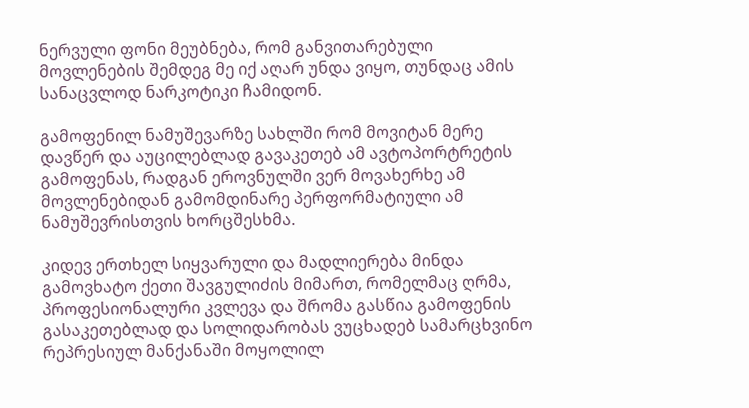ნერვული ფონი მეუბნება, რომ განვითარებული მოვლენების შემდეგ მე იქ აღარ უნდა ვიყო, თუნდაც ამის სანაცვლოდ ნარკოტიკი ჩამიდონ.

გამოფენილ ნამუშევარზე სახლში რომ მოვიტან მერე დავწერ და აუცილებლად გავაკეთებ ამ ავტოპორტრეტის გამოფენას, რადგან ეროვნულში ვერ მოვახერხე ამ მოვლენებიდან გამომდინარე პერფორმატიული ამ ნამუშევრისთვის ხორცშესხმა.

კიდევ ერთხელ სიყვარული და მადლიერება მინდა გამოვხატო ქეთი შავგულიძის მიმართ, რომელმაც ღრმა, პროფესიონალური კვლევა და შრომა გასწია გამოფენის გასაკეთებლად და სოლიდარობას ვუცხადებ სამარცხვინო რეპრესიულ მანქანაში მოყოლილ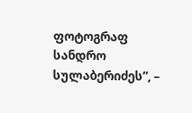ფოტოგრაფ სანდრო სულაბერიძეს”, –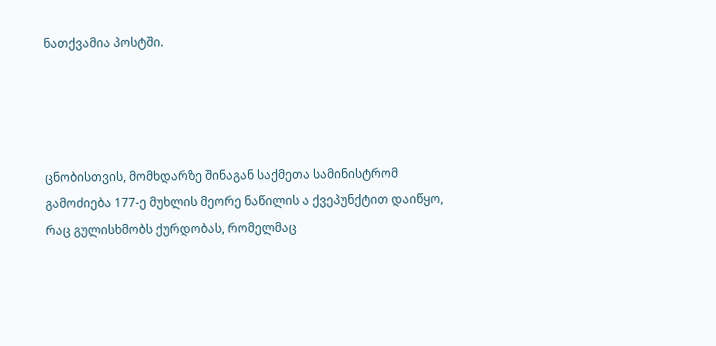ნათქვამია პოსტში.




ცნობისთვის, მომხდარზე შინაგან საქმეთა სამინისტრომ გამოძიება 177-ე მუხლის მეორე ნაწილის ა ქვეპუნქტით დაიწყო, რაც გულისხმობს ქურდობას, რომელმაც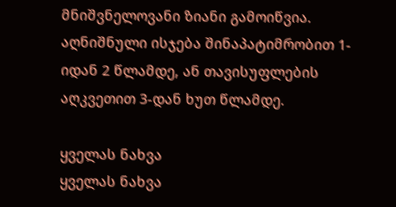მნიშვნელოვანი ზიანი გამოიწვია. აღნიშნული ისჯება შინაპატიმრობით 1-იდან 2 წლამდე, ან თავისუფლების აღკვეთით 3-დან ხუთ წლამდე.

ყველას ნახვა
ყველას ნახვა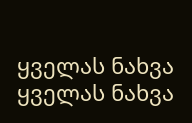ყველას ნახვა
ყველას ნახვა